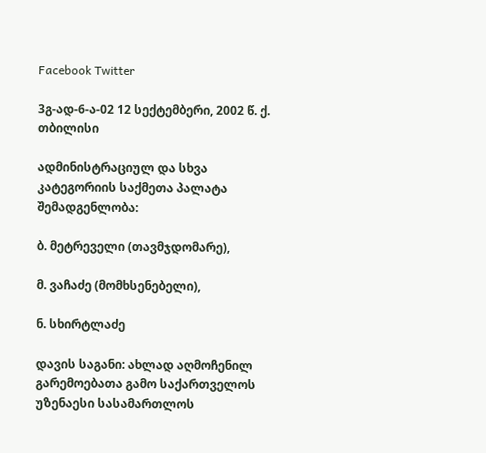Facebook Twitter

3გ-ად-6-ა-02 12 სექტემბერი, 2002 წ. ქ. თბილისი

ადმინისტრაციულ და სხვა კატეგორიის საქმეთა პალატა შემადგენლობა:

ბ. მეტრეველი (თავმჯდომარე),

მ. ვაჩაძე (მომხსენებელი),

ნ. სხირტლაძე

დავის საგანი: ახლად აღმოჩენილ გარემოებათა გამო საქართველოს უზენაესი სასამართლოს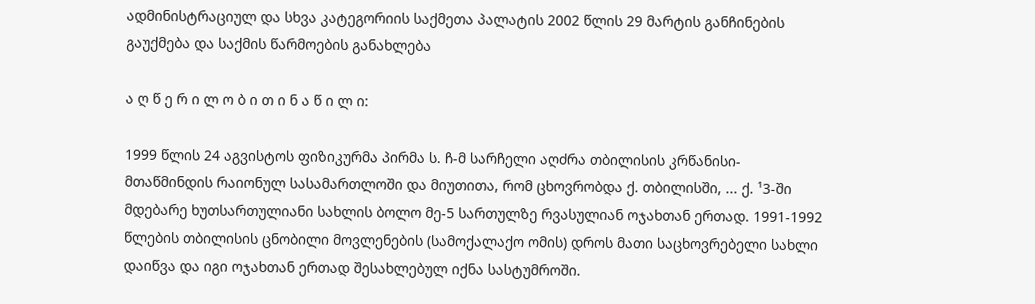ადმინისტრაციულ და სხვა კატეგორიის საქმეთა პალატის 2002 წლის 29 მარტის განჩინების გაუქმება და საქმის წარმოების განახლება

ა ღ წ ე რ ი ლ ო ბ ი თ ი ნ ა წ ი ლ ი:

1999 წლის 24 აგვისტოს ფიზიკურმა პირმა ს. ჩ-მ სარჩელი აღძრა თბილისის კრწანისი-მთაწმინდის რაიონულ სასამართლოში და მიუთითა, რომ ცხოვრობდა ქ. თბილისში, ... ქ. ¹3-ში მდებარე ხუთსართულიანი სახლის ბოლო მე-5 სართულზე რვასულიან ოჯახთან ერთად. 1991-1992 წლების თბილისის ცნობილი მოვლენების (სამოქალაქო ომის) დროს მათი საცხოვრებელი სახლი დაიწვა და იგი ოჯახთან ერთად შესახლებულ იქნა სასტუმროში.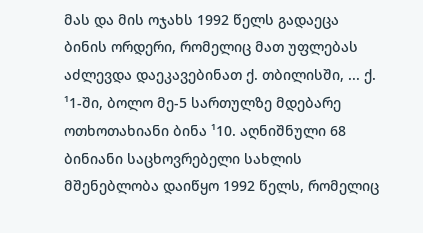მას და მის ოჯახს 1992 წელს გადაეცა ბინის ორდერი, რომელიც მათ უფლებას აძლევდა დაეკავებინათ ქ. თბილისში, ... ქ. ¹1-ში, ბოლო მე-5 სართულზე მდებარე ოთხოთახიანი ბინა ¹10. აღნიშნული 68 ბინიანი საცხოვრებელი სახლის მშენებლობა დაიწყო 1992 წელს, რომელიც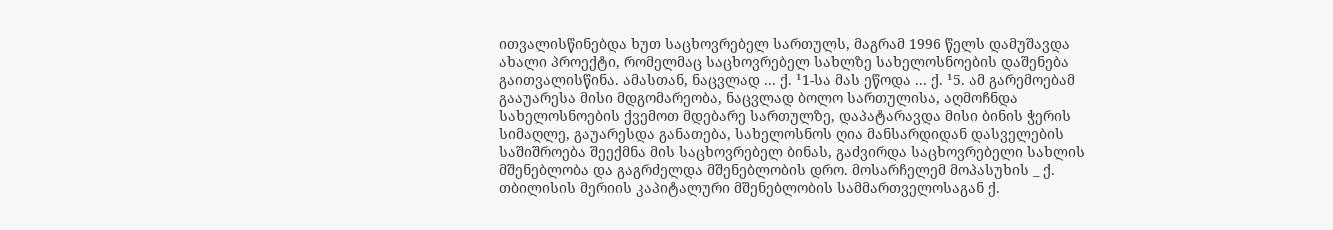ითვალისწინებდა ხუთ საცხოვრებელ სართულს, მაგრამ 1996 წელს დამუშავდა ახალი პროექტი, რომელმაც საცხოვრებელ სახლზე სახელოსნოების დაშენება გაითვალისწინა. ამასთან, ნაცვლად ... ქ. ¹1-სა მას ეწოდა ... ქ. ¹5. ამ გარემოებამ გააუარესა მისი მდგომარეობა, ნაცვლად ბოლო სართულისა, აღმოჩნდა სახელოსნოების ქვემოთ მდებარე სართულზე, დაპატარავდა მისი ბინის ჭერის სიმაღლე, გაუარესდა განათება, სახელოსნოს ღია მანსარდიდან დასველების საშიშროება შეექმნა მის საცხოვრებელ ბინას, გაძვირდა საცხოვრებელი სახლის მშენებლობა და გაგრძელდა მშენებლობის დრო. მოსარჩელემ მოპასუხის _ ქ. თბილისის მერიის კაპიტალური მშენებლობის სამმართველოსაგან ქ.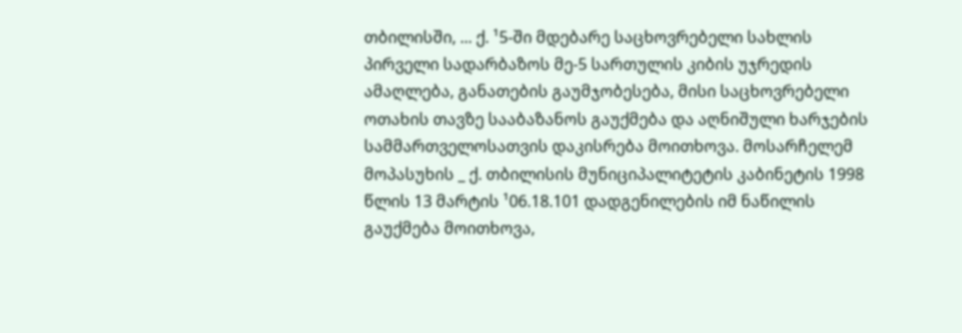თბილისში, ... ქ. ¹5-ში მდებარე საცხოვრებელი სახლის პირველი სადარბაზოს მე-5 სართულის კიბის უჯრედის ამაღლება, განათების გაუმჯობესება, მისი საცხოვრებელი ოთახის თავზე სააბაზანოს გაუქმება და აღნიშული ხარჯების სამმართველოსათვის დაკისრება მოითხოვა. მოსარჩელემ მოპასუხის _ ქ. თბილისის მუნიციპალიტეტის კაბინეტის 1998 წლის 13 მარტის ¹06.18.101 დადგენილების იმ ნაწილის გაუქმება მოითხოვა,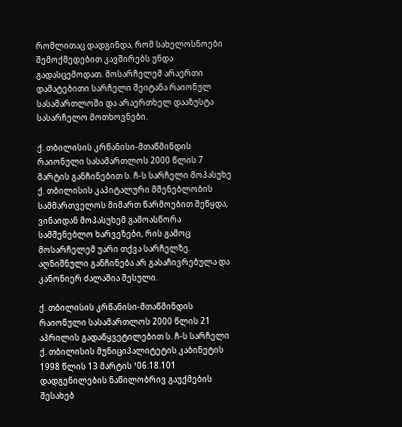რომლითაც დადგინდა, რომ სახელოსნოები შემოქმედებით კავშირებს უნდა გადასცემოდათ. მოსარჩელემ არაერთი დამატებითი სარჩელი შეიტანა რაიონულ სასამართლოში და არაერთხელ დააზუსტა სასარჩელო მოთხოვნები.

ქ. თბილისის კრწანისი-მთაწმინდის რაიონული სასამართლოს 2000 წლის 7 მარტის განჩინებით ს. ჩ-ს სარჩელი მოპასუხე ქ. თბილისის კაპიტალური მშენებლობის სამმართველოს მიმართ წარმოებით შეწყდა, ვინაიდან მოპასუხემ გამოასწორა სამშენებლო ხარვეზები, რის გამოც მოსარჩელემ უარი თქვა სარჩელზე. აღნიშნული განჩინება არ გასაჩივრებულა და კანონიერ ძალაშია შესული.

ქ. თბილისის კრწანისი-მთაწმინდის რაიონული სასამართლოს 2000 წლის 21 აპრილის გადაწყვეტილებით ს. ჩ-ს სარჩელი ქ. თბილისის მუნიციპალიტეტის კაბინეტის 1998 წლის 13 მარტის ¹06.18.101 დადგენილების ნაწილობრივ გაუქმების შესახებ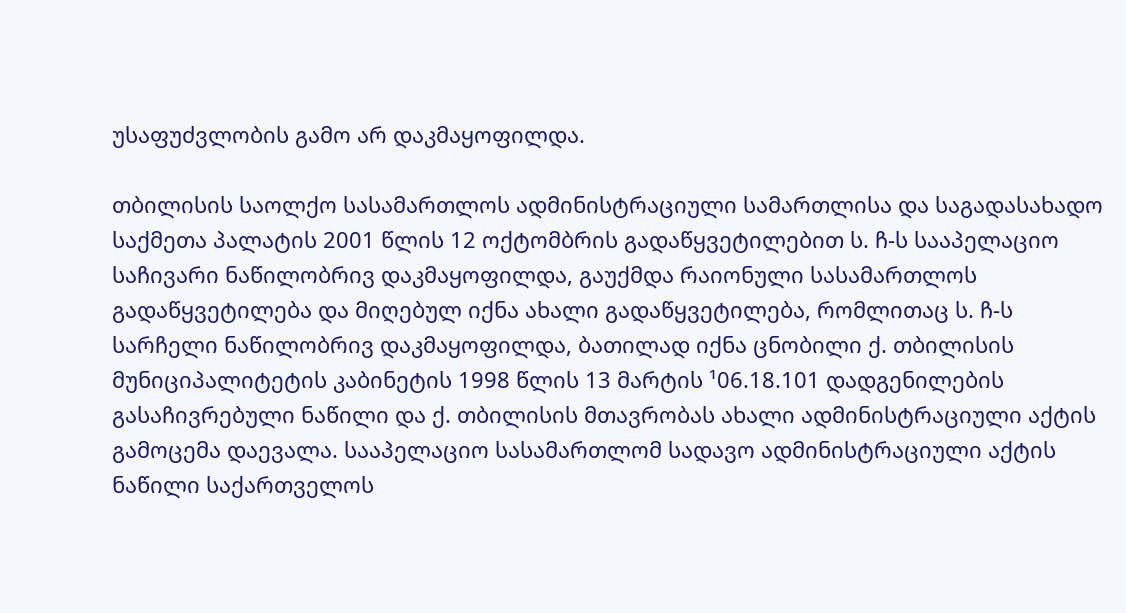უსაფუძვლობის გამო არ დაკმაყოფილდა.

თბილისის საოლქო სასამართლოს ადმინისტრაციული სამართლისა და საგადასახადო საქმეთა პალატის 2001 წლის 12 ოქტომბრის გადაწყვეტილებით ს. ჩ-ს სააპელაციო საჩივარი ნაწილობრივ დაკმაყოფილდა, გაუქმდა რაიონული სასამართლოს გადაწყვეტილება და მიღებულ იქნა ახალი გადაწყვეტილება, რომლითაც ს. ჩ-ს სარჩელი ნაწილობრივ დაკმაყოფილდა, ბათილად იქნა ცნობილი ქ. თბილისის მუნიციპალიტეტის კაბინეტის 1998 წლის 13 მარტის ¹06.18.101 დადგენილების გასაჩივრებული ნაწილი და ქ. თბილისის მთავრობას ახალი ადმინისტრაციული აქტის გამოცემა დაევალა. სააპელაციო სასამართლომ სადავო ადმინისტრაციული აქტის ნაწილი საქართველოს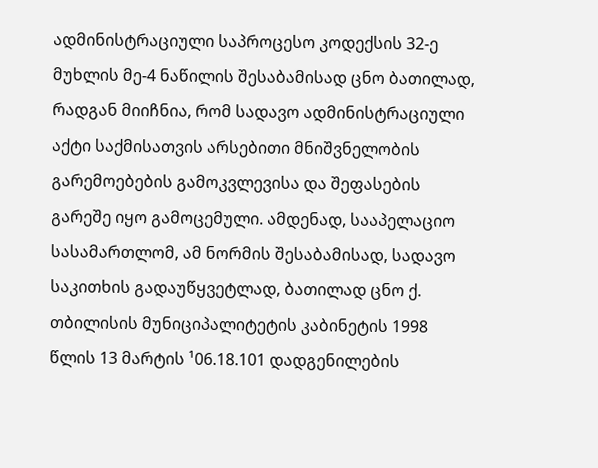ადმინისტრაციული საპროცესო კოდექსის 32-ე მუხლის მე-4 ნაწილის შესაბამისად ცნო ბათილად, რადგან მიიჩნია, რომ სადავო ადმინისტრაციული აქტი საქმისათვის არსებითი მნიშვნელობის გარემოებების გამოკვლევისა და შეფასების გარეშე იყო გამოცემული. ამდენად, სააპელაციო სასამართლომ, ამ ნორმის შესაბამისად, სადავო საკითხის გადაუწყვეტლად, ბათილად ცნო ქ. თბილისის მუნიციპალიტეტის კაბინეტის 1998 წლის 13 მარტის ¹06.18.101 დადგენილების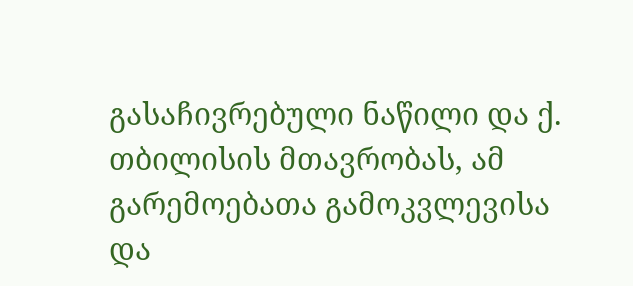გასაჩივრებული ნაწილი და ქ. თბილისის მთავრობას, ამ გარემოებათა გამოკვლევისა და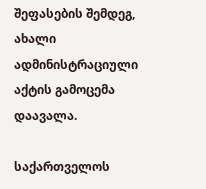შეფასების შემდეგ, ახალი ადმინისტრაციული აქტის გამოცემა დაავალა.

საქართველოს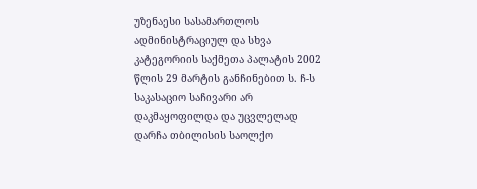უზენაესი სასამართლოს ადმინისტრაციულ და სხვა კატეგორიის საქმეთა პალატის 2002 წლის 29 მარტის განჩინებით ს. ჩ-ს საკასაციო საჩივარი არ დაკმაყოფილდა და უცვლელად დარჩა თბილისის საოლქო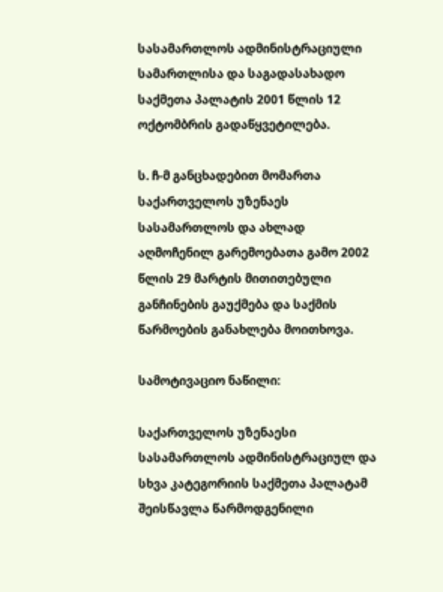სასამართლოს ადმინისტრაციული სამართლისა და საგადასახადო საქმეთა პალატის 2001 წლის 12 ოქტომბრის გადაწყვეტილება.

ს. ჩ-მ განცხადებით მომართა საქართველოს უზენაეს სასამართლოს და ახლად აღმოჩენილ გარემოებათა გამო 2002 წლის 29 მარტის მითითებული განჩინების გაუქმება და საქმის წარმოების განახლება მოითხოვა.

სამოტივაციო ნაწილი:

საქართველოს უზენაესი სასამართლოს ადმინისტრაციულ და სხვა კატეგორიის საქმეთა პალატამ შეისწავლა წარმოდგენილი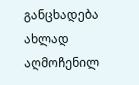განცხადება ახლად აღმოჩენილ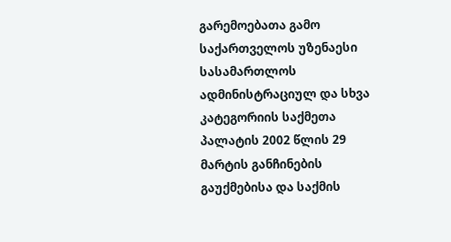გარემოებათა გამო საქართველოს უზენაესი სასამართლოს ადმინისტრაციულ და სხვა კატეგორიის საქმეთა პალატის 2002 წლის 29 მარტის განჩინების გაუქმებისა და საქმის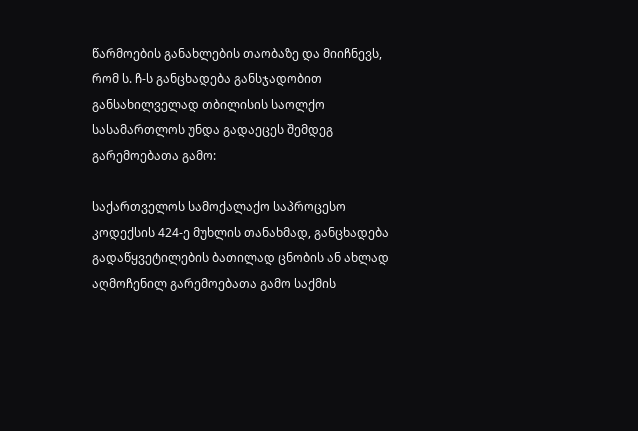წარმოების განახლების თაობაზე და მიიჩნევს, რომ ს. ჩ-ს განცხადება განსჯადობით განსახილველად თბილისის საოლქო სასამართლოს უნდა გადაეცეს შემდეგ გარემოებათა გამო:

საქართველოს სამოქალაქო საპროცესო კოდექსის 424-ე მუხლის თანახმად, განცხადება გადაწყვეტილების ბათილად ცნობის ან ახლად აღმოჩენილ გარემოებათა გამო საქმის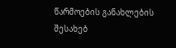წარმოების განახლების შესახებ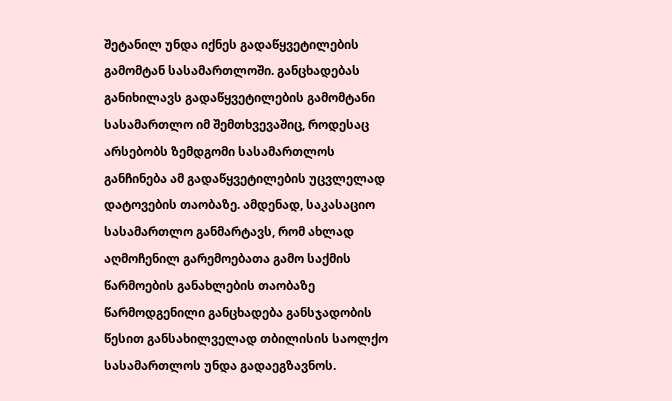შეტანილ უნდა იქნეს გადაწყვეტილების გამომტან სასამართლოში. განცხადებას განიხილავს გადაწყვეტილების გამომტანი სასამართლო იმ შემთხვევაშიც, როდესაც არსებობს ზემდგომი სასამართლოს განჩინება ამ გადაწყვეტილების უცვლელად დატოვების თაობაზე. ამდენად, საკასაციო სასამართლო განმარტავს, რომ ახლად აღმოჩენილ გარემოებათა გამო საქმის წარმოების განახლების თაობაზე წარმოდგენილი განცხადება განსჯადობის წესით განსახილველად თბილისის საოლქო სასამართლოს უნდა გადაეგზავნოს.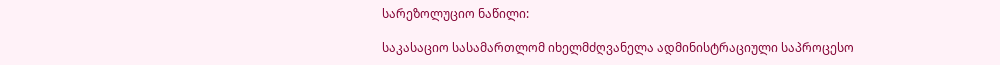სარეზოლუციო ნაწილი:

საკასაციო სასამართლომ იხელმძღვანელა ადმინისტრაციული საპროცესო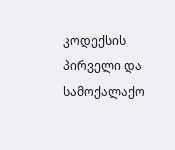კოდექსის პირველი და სამოქალაქო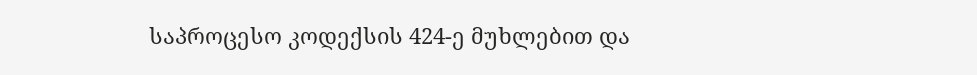საპროცესო კოდექსის 424-ე მუხლებით და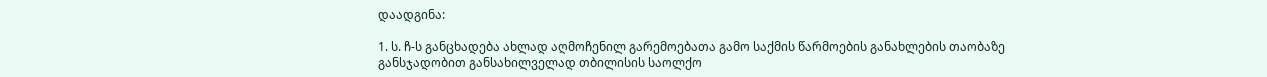დაადგინა:

1. ს. ჩ-ს განცხადება ახლად აღმოჩენილ გარემოებათა გამო საქმის წარმოების განახლების თაობაზე განსჯადობით განსახილველად თბილისის საოლქო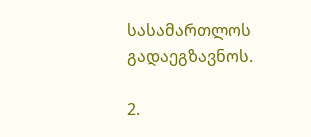სასამართლოს გადაეგზავნოს.

2.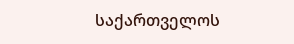საქართველოს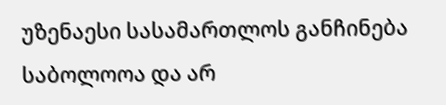უზენაესი სასამართლოს განჩინება საბოლოოა და არ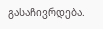გასაჩივრდება.